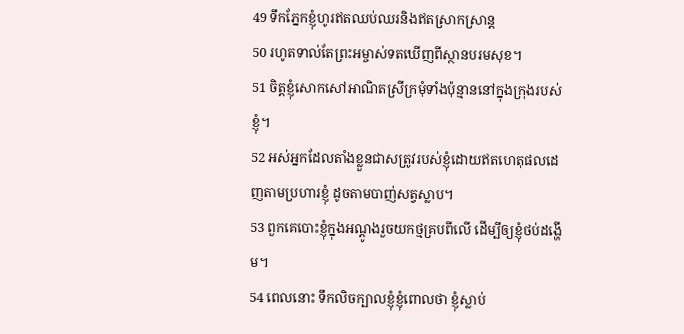49 ទឹកភ្នែកខ្ញុំហូរឥតឈប់ឈរនិងឥតស្រាកស្រាន្ត
50 រហូតទាល់តែព្រះអម្ចាស់ទតឃើញពីស្ថានបរមសុខ។
51 ចិត្តខ្ញុំសោកសៅអាណិតស្រីក្រមុំទាំងប៉ុន្មាននៅក្នុងក្រុងរបស់ខ្ញុំ។
52 អស់អ្នកដែលតាំងខ្លួនជាសត្រូវរបស់ខ្ញុំដោយឥតហេតុផលដេញតាមប្រហារខ្ញុំ ដូចតាមបាញ់សត្វស្លាប។
53 ពួកគេបោះខ្ញុំក្នុងអណ្ដូងរួចយកថ្មគ្របពីលើ ដើម្បីឲ្យខ្ញុំថប់ដង្ហើម។
54 ពេលនោះ ទឹកលិចក្បាលខ្ញុំខ្ញុំពោលថា ខ្ញុំស្លាប់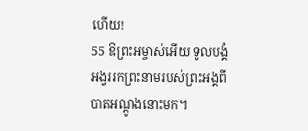ហើយ!
55 ឱព្រះអម្ចាស់អើយ ទូលបង្គំអង្វររកព្រះនាមរបស់ព្រះអង្គពីបាតអណ្ដូងនោះមក។